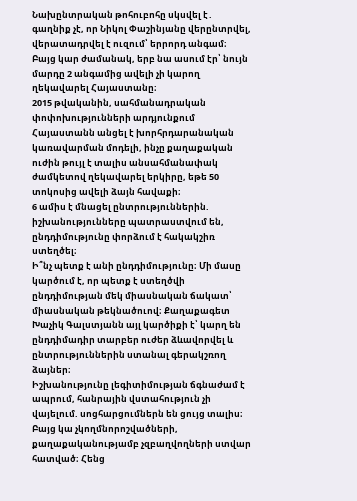Նախընտրական թոհուբոհը սկսվել է․ գաղնիք չէ, որ Նիկոլ Փաշինյանը վերընտրվել, վերատադրվել է ուզում՝ երրորդ անգամ։ Բայց կար ժամանակ, երբ նա ասում էր՝ նույն մարդը 2 անգամից ավելի չի կարող ղեկավարել Հայաստանը։
2015 թվականին, սահմանադրական փոփոխությունների արդյունքում Հայաստանն անցել է խորհրդարանական կառավարման մոդելի, ինչը քաղաքական ուժին թույլ է տալիս անսահմանափակ ժամկետով ղեկավարել երկիրը, եթե 50 տոկոսից ավելի ձայն հավաքի։
6 ամիս է մնացել ընտրություններին. իշխանությունները պատրաստվում են, ընդդիմությունը փորձում է հակակշիռ ստեղծել։
Ի՞նչ պետք է անի ընդդիմությունը։ Մի մասը կարծում է, որ պետք է ստեղծվի ընդդիմության մեկ միասնական ճակատ՝ միասնական թեկնածուով։ Քաղաքագետ Խաչիկ Գալստյանն այլ կարծիքի է՝ կարղ են ընդդիմադիր տարբեր ուժեր ձևավորվել և ընտրություններին ստանալ գերակշռող ձայներ։
Իշխանությունը լեգիտիմության ճգնաժամ է ապրում, հանրային վստահություն չի վայելում. սոցհարցումներն են ցույց տալիս։ Բայց կա չկողմնորոշվածների, քաղաքականությամբ չզբաղվողների ստվար հատված։ Հենց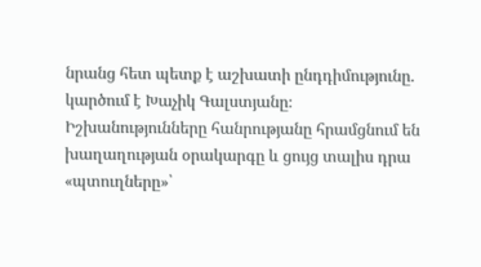նրանց հետ պետք է աշխատի ընդդիմությունը. կարծում է Խաչիկ Գալստյանը։
Իշխանությունները հանրությանը հրամցնում են խաղաղության օրակարգը և ցույց տալիս դրա «պտուղները»՝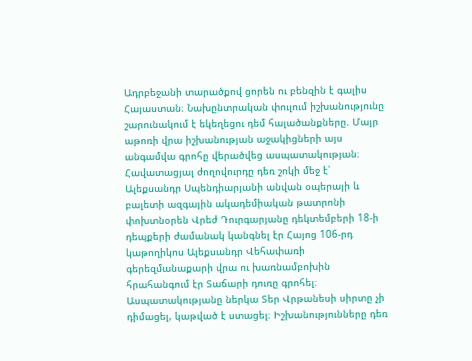Ադրբեջանի տարածքով ցորեն ու բենզին է գալիս Հայաստան։ Նախընտրական փուլում իշխանությունը շարունակում է եկեղեցու դեմ հալածանքները. Մայր աթոռի վրա իշխանության աջակիցների այս անգամվա գրոհը վերածվեց ասպատակության։
Հավատացյալ ժողովուրդը դեռ շոկի մեջ է՝ Ալեքսանդր Սպենդիարյանի անվան օպերայի և բալետի ազգային ակադեմիական թատրոնի փոխտնօրեն Վրեժ Դուրգարյանը դեկտեմբերի 18-ի դեպքերի ժամանակ կանգնել էր Հայոց 106-րդ կաթողիկոս Ալեքսանդր Վեհափառի գերեզմանաքարի վրա ու խառնամբոխին հրահանգում էր Տաճարի դուռը գրոհել։ Ասպատակությանը ներկա Տեր Վրթանեսի սիրտը չի դիմացել, կաթված է ստացել։ Իշխանությունները դեռ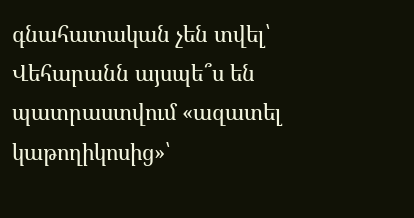գնահատական չեն տվել՝ Վեհարանն այսպե՞ս են պատրաստվում «ազատել կաթողիկոսից»՝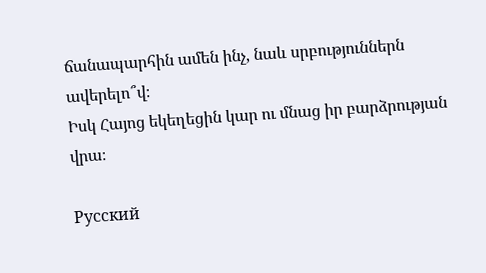ճանապարհին ամեն ինչ, նաև սրբություններն ավերելո՞վ։
Իսկ Հայոց եկեղեցին կար ու մնաց իր բարձրության վրա։

Русский